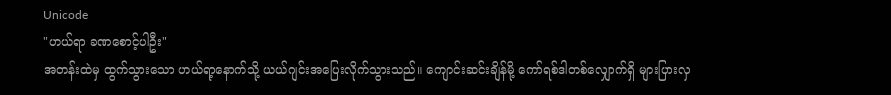Unicode
"ဟယ်ရာ ခဏစောင့်ပါဦး"
အတန်းထဲမှ ထွက်သွားသော ဟယ်ရာ့နောက်သို့ ယယ်ဂျင်းအပြေးလိုက်သွားသည်။ ကျောင်းဆင်းချိန်မို့ ကော်ရစ်ဒါတစ်လျှောက်ရှိ များပြားလှ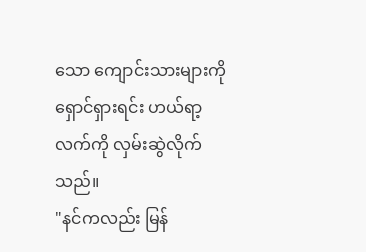သော ကျောင်းသားများကို ရှောင်ရှားရင်း ဟယ်ရာ့လက်ကို လှမ်းဆွဲလိုက်သည်။
"နင်ကလည်း မြန်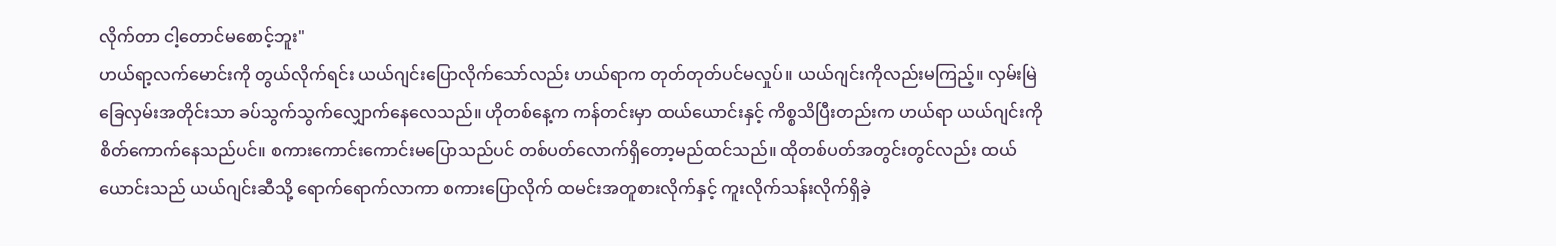လိုက်တာ ငါ့တောင်မစောင့်ဘူး"
ဟယ်ရာ့လက်မောင်းကို တွယ်လိုက်ရင်း ယယ်ဂျင်းပြောလိုက်သော်လည်း ဟယ်ရာက တုတ်တုတ်ပင်မလှုပ်။ ယယ်ဂျင်းကိုလည်းမကြည့်။ လှမ်းမြဲခြေလှမ်းအတိုင်းသာ ခပ်သွက်သွက်လျှောက်နေလေသည်။ ဟိုတစ်နေ့က ကန်တင်းမှာ ထယ်ယောင်းနှင့် ကိစ္စသိပြီးတည်းက ဟယ်ရာ ယယ်ဂျင်းကို စိတ်ကောက်နေသည်ပင်။ စကားကောင်းကောင်းမပြောသည်ပင် တစ်ပတ်လောက်ရှိတော့မည်ထင်သည်။ ထိုတစ်ပတ်အတွင်းတွင်လည်း ထယ်ယောင်းသည် ယယ်ဂျင်းဆီသို့ ရောက်ရောက်လာကာ စကားပြောလိုက် ထမင်းအတူစားလိုက်နှင့် ကူးလိုက်သန်းလိုက်ရှိခဲ့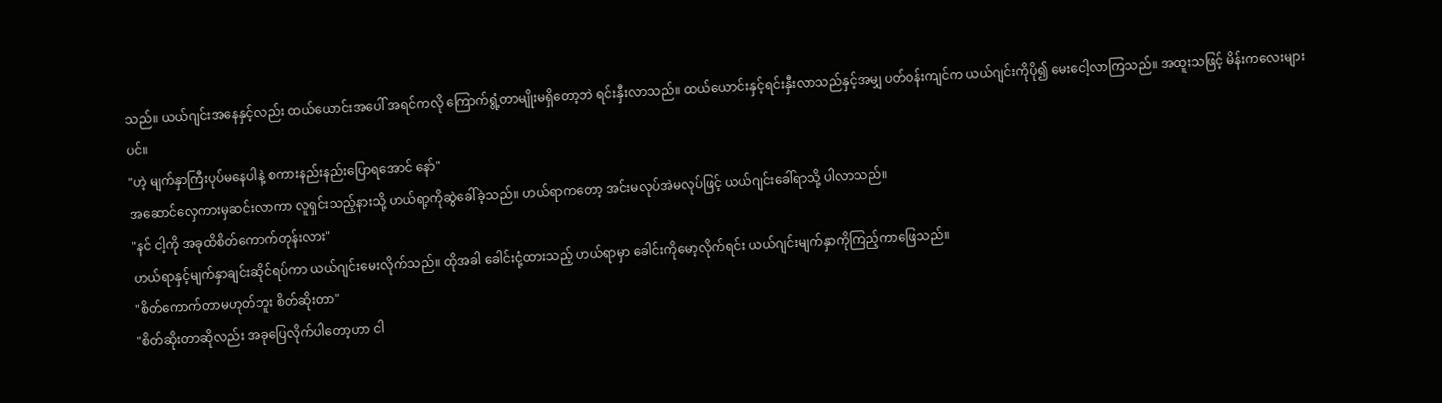သည်။ ယယ်ဂျင်းအနေနှင့်လည်း ထယ်ယောင်းအပေါ် အရင်ကလို ကြောက်ရွံ့တာမျိုးမရှိတော့ဘဲ ရင်းနှီးလာသည်။ ထယ်ယောင်းနှင့်ရင်းနှီးလာသည်နှင့်အမျှ ပတ်၀န်းကျင်က ယယ်ဂျင်းကိုပို၍ မေးငေါ့လာကြသည်။ အထူးသဖြင့် မိန်းကလေးများပင်။
"ဟဲ့ မျက်နှာကြီးပုပ်မနေပါနဲ့ စကားနည်းနည်းပြောရအောင် နော်"
အဆောင်လှေကားမှဆင်းလာကာ လူရှင်းသည့်နားသို့ ဟယ်ရာ့ကိုဆွဲခေါ်ခဲ့သည်။ ဟယ်ရာကတော့ အင်းမလုပ်အဲမလုပ်ဖြင့် ယယ်ဂျင်းခေါ်ရာသို့ ပါလာသည်။
"နင် ငါ့ကို အခုထိစိတ်ကောက်တုန်းလား"
ဟယ်ရာနှင့်မျက်နှာချင်းဆိုင်ရပ်ကာ ယယ်ဂျင်းမေးလိုက်သည်။ ထိုအခါ ခေါင်းငုံ့ထားသည့် ဟယ်ရာမှာ ခေါင်းကိုမော့လိုက်ရင်း ယယ်ဂျင်းမျက်နှာကိုကြည့်ကာဖြေသည်။
"စိတ်ကောက်တာမဟုတ်ဘူး စိတ်ဆိုးတာ"
"စိတ်ဆိုးတာဆိုလည်း အခုပြေလိုက်ပါတော့ဟာ ငါ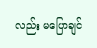လည်း မပြောချင်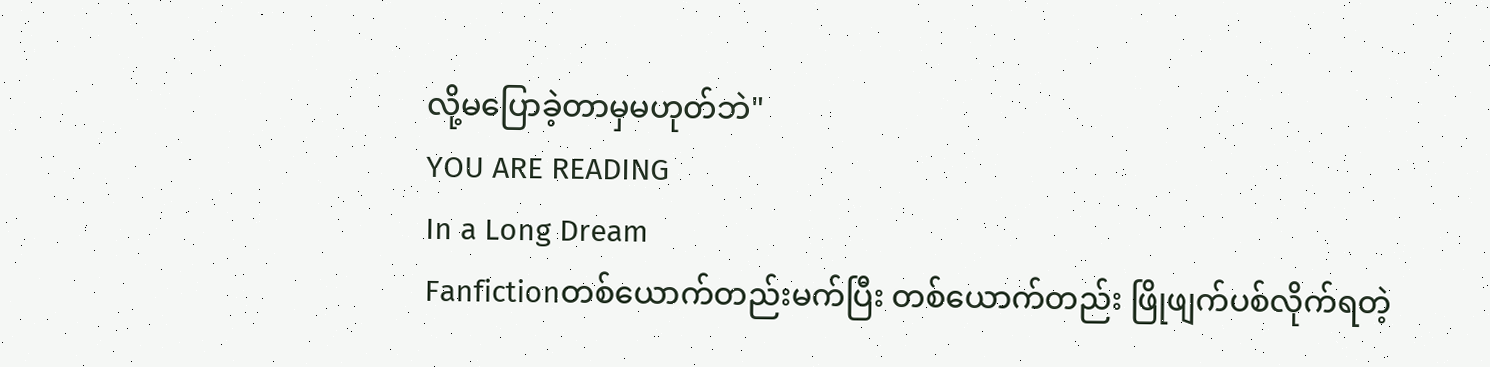လို့မပြောခဲ့တာမှမဟုတ်ဘဲ"
YOU ARE READING
In a Long Dream
Fanfictionတစ်ယောက်တည်းမက်ပြီး တစ်ယောက်တည်း ဖြိုဖျက်ပစ်လိုက်ရတဲ့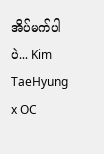အိပ်မက်ပါပဲ... Kim TaeHyung x OC